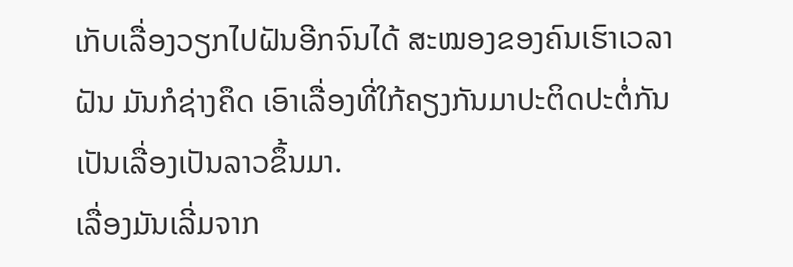ເກັບເລື່ອງວຽກໄປຝັນອີກຈົນໄດ້ ສະໝອງຂອງຄົນເຮົາເວລາຝັນ ມັນກໍຊ່າງຄຶດ ເອົາເລື່ອງທີ່ໃກ້ຄຽງກັນມາປະຕິດປະຕໍ່ກັນເປັນເລື່ອງເປັນລາວຂຶ້ນມາ.
ເລື່ອງມັນເລີ່ມຈາກ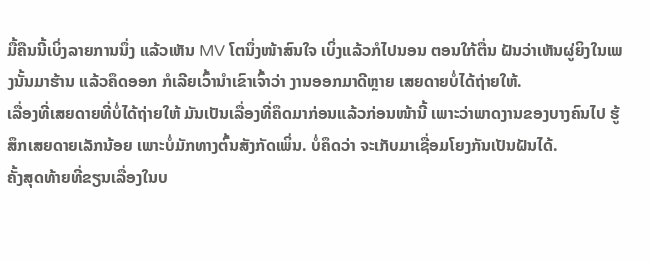ມື້ຄືນນີ້ເບິ່ງລາຍການນຶ່ງ ແລ້ວເຫັນ MV ໂຕນຶ່ງໜ້າສົນໃຈ ເບິ່ງແລ້ວກໍໄປນອນ ຕອນໃກ້ຕື່ນ ຝັນວ່າເຫັນຜູ່ຍິງໃນເພງນັ້ນມາຮ້ານ ແລ້ວຄຶດອອກ ກໍເລີຍເວົ້ານຳເຂົາເຈົ້າວ່າ ງານອອກມາດີຫຼາຍ ເສຍດາຍບໍ່ໄດ້ຖ່າຍໃຫ້.
ເລື່ອງທີ່ເສຍດາຍທີ່ບໍ່ໄດ້ຖ່າຍໃຫ້ ມັນເປັນເລື່ອງທີ່ຄຶດມາກ່ອນແລ້ວກ່ອນໜ້ານີ້ ເພາະວ່າພາດງານຂອງບາງຄົນໄປ ຮູ້ສຶກເສຍດາຍເລັກນ້ອຍ ເພາະບໍ່ມັກທາງຕົ້ນສັງກັດເພິ່ນ. ບໍ່ຄຶດວ່າ ຈະເກັບມາເຊື່ອມໂຍງກັນເປັນຝັນໄດ້.
ຄັ້ງສຸດທ້າຍທີ່ຂຽນເລື່ອງໃນບ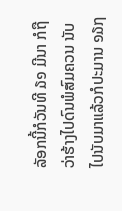ລັອກນີ້ກໍວັນທີ ໓໑ ມີນາ ກໍຖືວ່າຮ້າງໄປດົນພໍສົມຄວນ ນັບໄປນັບມາແລ້ວກໍປະມານ ໑໓໗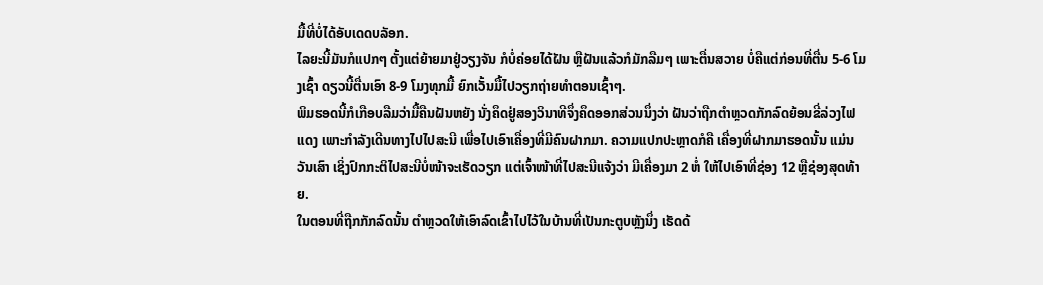ມື້ທີ່ບໍ່ໄດ້ອັບເດດບລັອກ.
ໄລຍະນີ້ມັນກໍແປກໆ ຕັ້ງແຕ່ຍ້າຍມາຢູ່ວຽງຈັນ ກໍບໍ່ຄ່ອຍໄດ້ຝັນ ຫຼືຝັນແລ້ວກໍມັກລືມໆ ເພາະຕື່ນສວາຍ ບໍ່ຄືແຕ່ກ່ອນທີ່ຕື່ນ 5-6 ໂມງເຊົ້າ ດຽວນີ້ຕື່ນເອົາ 8-9 ໂມງທຸກມື້ ຍົກເວັ້ນມື້ໄປວຽກຖ່າຍທຳຕອນເຊົ້າໆ.
ພິມຮອດນີ້ກໍເກືອບລືມວ່າມື້ຄືນຝັນຫຍັງ ນັ່ງຄຶດຢູ່ສອງວິນາທີຈຶ່ງຄຶດອອກສ່ວນນຶ່ງວ່າ ຝັນວ່າຖືກຕຳຫຼວດກັກລົດຍ້ອນຂີ່ລ່ວງໄຟແດງ ເພາະກຳລັງເດີນທາງໄປໄປສະນີ ເພື່ອໄປເອົາເຄື່ອງທີ່ມີຄົນຝາກມາ. ຄວາມແປກປະຫຼາດກໍຄື ເຄື່ອງທີ່ຝາກມາຮອດນັ້ນ ແມ່ນວັນເສົາ ເຊິ່ງປົກກະຕິໄປສະນີບໍ່ໜ້າຈະເຮັດວຽກ ແຕ່ເຈົ້າໜ້າທີ່ໄປສະນີແຈ້ງວ່າ ມີເຄື່ອງມາ 2 ຫໍ່ ໃຫ້ໄປເອົາທີ່ຊ່ອງ 12 ຫຼືຊ່ອງສຸດທ້າຍ.
ໃນຕອນທີ່ຖືກກັກລົດນັ້ນ ຕຳຫຼວດໃຫ້ເອົາລົດເຂົ້າໄປໄວ້ໃນບ້ານທີ່ເປັນກະຕູບຫຼັງນຶ່ງ ເຮັດດ້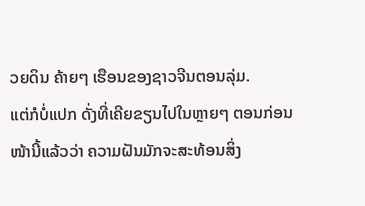ວຍດິນ ຄ້າຍໆ ເຮືອນຂອງຊາວຈີນຕອນລຸ່ມ.
ແຕ່ກໍບໍ່ແປກ ດັ່ງທີ່ເຄີຍຂຽນໄປໃນຫຼາຍໆ ຕອນກ່ອນໜ້ານີ້ແລ້ວວ່າ ຄວາມຝັນມັກຈະສະທ້ອນສິ່ງ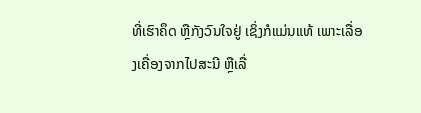ທີ່ເຮົາຄຶດ ຫຼືກັງວົນໃຈຢູ່ ເຊິ່ງກໍແມ່ນແທ້ ເພາະເລື່ອງເຄື່ອງຈາກໄປສະນີ ຫຼືເລື່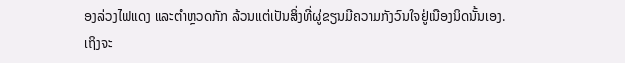ອງລ່ວງໄຟແດງ ແລະຕຳຫຼວດກັກ ລ້ວນແຕ່ເປັນສິ່ງທີ່ຜູ່ຂຽນມີຄວາມກັງວົນໃຈຢູ່ເນືອງນິດນັ້ນເອງ.
ເຖິງຈະ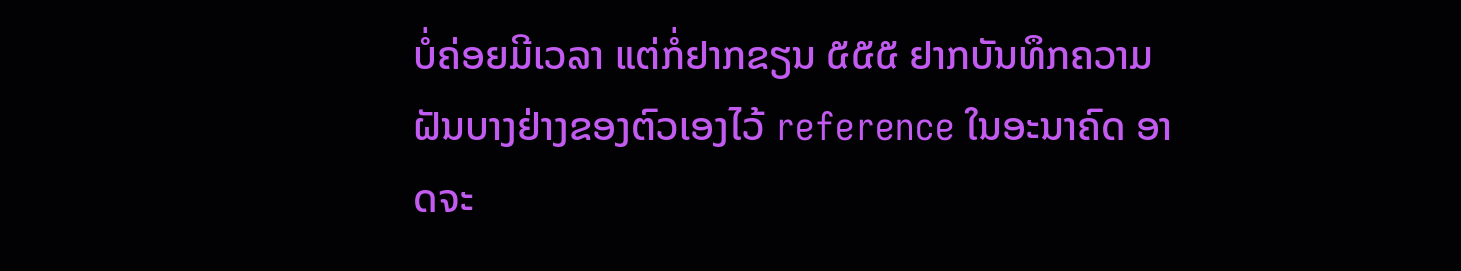ບໍ່ຄ່ອຍມີເວລາ ແຕ່ກໍ່ຢາກຂຽນ ໕໕໕ ຢາກບັນທຶກຄວາມຝັນບາງຢ່າງຂອງຕົວເອງໄວ້ reference ໃນອະນາຄົດ ອາດຈະ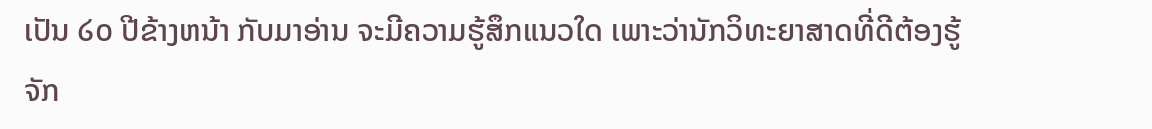ເປັນ ໒໐ ປີຂ້າງຫນ້າ ກັບມາອ່ານ ຈະມີຄວາມຮູ້ສຶກແນວໃດ ເພາະວ່ານັກວິທະຍາສາດທີ່ດີຕ້ອງຮູ້ຈັກ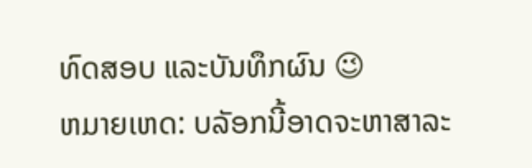ທົດສອບ ແລະບັນທຶກຜົນ 😉
ຫມາຍເຫດ: ບລັອກນີ້ອາດຈະຫາສາລະ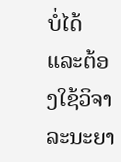ບໍ່ໄດ້ ແລະຕ້ອງໃຊ້ວິຈາລະນະຍາ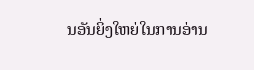ນອັນຍິ່ງໃຫຍ່ໃນການອ່ານ